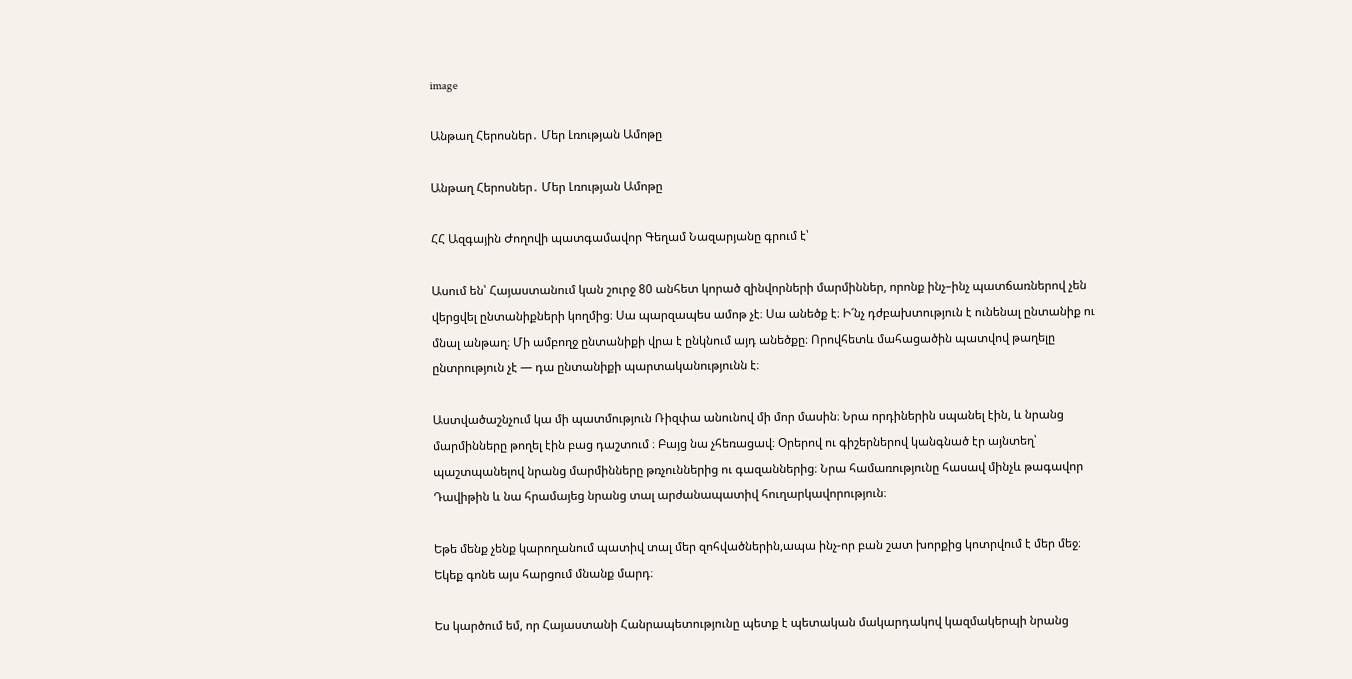image

Անթաղ Հերոսներ․ Մեր Լռության Ամոթը

Անթաղ Հերոսներ․ Մեր Լռության Ամոթը

ՀՀ Ազգային Ժողովի պատգամավոր Գեղամ Նազարյանը գրում է՝

Ասում են՝ Հայաստանում կան շուրջ 80 անհետ կորած զինվորների մարմիններ, որոնք ինչ–ինչ պատճառներով չեն վերցվել ընտանիքների կողմից։ Սա պարզապես ամոթ չէ։ Սա անեծք է։ Ի՜նչ դժբախտություն է ունենալ ընտանիք ու մնալ անթաղ։ Մի ամբողջ ընտանիքի վրա է ընկնում այդ անեծքը։ Որովհետև մահացածին պատվով թաղելը ընտրություն չէ — դա ընտանիքի պարտականությունն է։

Աստվածաշնչում կա մի պատմություն Ռիզփա անունով մի մոր մասին։ Նրա որդիներին սպանել էին, և նրանց մարմինները թողել էին բաց դաշտում ։ Բայց նա չհեռացավ։ Օրերով ու գիշերներով կանգնած էր այնտեղ՝ պաշտպանելով նրանց մարմինները թռչուններից ու գազաններից։ Նրա համառությունը հասավ մինչև թագավոր Դավիթին և նա հրամայեց նրանց տալ արժանապատիվ հուղարկավորություն։

Եթե մենք չենք կարողանում պատիվ տալ մեր զոհվածներին,ապա ինչ-որ բան շատ խորքից կոտրվում է մեր մեջ։ Եկեք գոնե այս հարցում մնանք մարդ։

Ես կարծում եմ, որ Հայաստանի Հանրապետությունը պետք է պետական մակարդակով կազմակերպի նրանց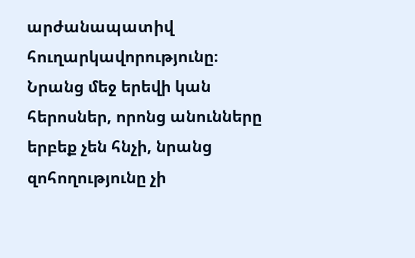արժանապատիվ հուղարկավորությունը։ Նրանց մեջ երեվի կան հերոսներ, որոնց անունները երբեք չեն հնչի, նրանց զոհողությունը չի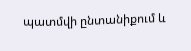պատմվի ընտանիքում և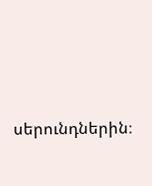սերունդներին։